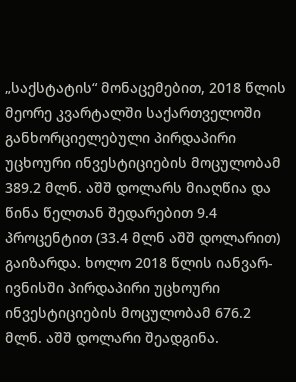„საქსტატის“ მონაცემებით, 2018 წლის მეორე კვარტალში საქართველოში განხორციელებული პირდაპირი უცხოური ინვესტიციების მოცულობამ 389.2 მლნ. აშშ დოლარს მიაღწია და წინა წელთან შედარებით 9.4 პროცენტით (33.4 მლნ აშშ დოლარით) გაიზარდა. ხოლო 2018 წლის იანვარ-ივნისში პირდაპირი უცხოური ინვესტიციების მოცულობამ 676.2 მლნ. აშშ დოლარი შეადგინა.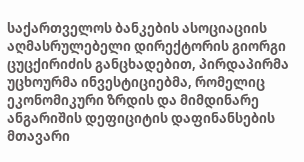საქართველოს ბანკების ასოციაციის აღმასრულებელი დირექტორის გიორგი ცუცქირიძის განცხადებით, პირდაპირმა უცხოურმა ინვესტიციებმა, რომელიც ეკონომიკური ზრდის და მიმდინარე ანგარიშის დეფიციტის დაფინანსების მთავარი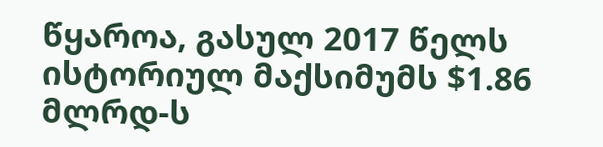წყაროა, გასულ 2017 წელს ისტორიულ მაქსიმუმს $1.86 მლრდ-ს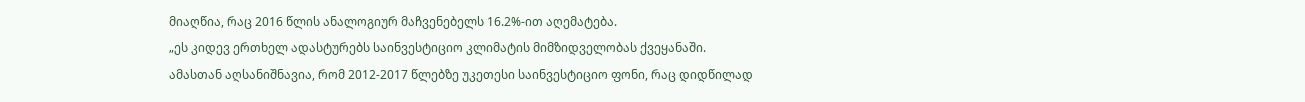მიაღწია, რაც 2016 წლის ანალოგიურ მაჩვენებელს 16.2%-ით აღემატება.
„ეს კიდევ ერთხელ ადასტურებს საინვესტიციო კლიმატის მიმზიდველობას ქვეყანაში.
ამასთან აღსანიშნავია, რომ 2012-2017 წლებზე უკეთესი საინვესტიციო ფონი, რაც დიდწილად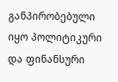განპირობებული იყო პოლიტიკური და ფინანსური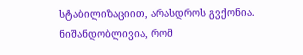სტაბილიზაციით, არასდროს გვქონია.
ნიშანდობლივია, რომ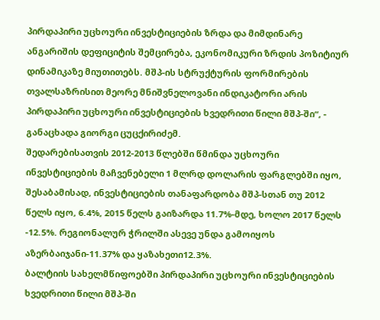პირდაპირი უცხოური ინვესტიციების ზრდა და მიმდინარე ანგარიშის დეფიციტის შემცირება, ეკონომიკური ზრდის პოზიტიურ დინამიკაზე მიუთითებს. მშპ-ის სტრუქტურის ფორმირების თვალსაზრისით მეორე მნიშვნელოვანი ინდიკატორი არის პირდაპირი უცხოური ინვესტიციების ხვედრითი წილი მშპ-ში“, - განაცხადა გიორგი ცუცქირიძემ.
შედარებისათვის 2012-2013 წლებში წმინდა უცხოური ინვესტიციების მაჩვენებელი 1 მლრდ დოლარის ფარგლებში იყო, შესაბამისად, ინვესტიციების თანაფარდობა მშპ-სთან თუ 2012 წელს იყო, 6.4%, 2015 წელს გაიზარდა 11.7%-მდე, ხოლო 2017 წელს -12.5%. რეგიონალურ ჭრილში ასევე უნდა გამოიყოს აზერბაიჯანი-11.37% და ყაზახეთი12.3%.
ბალტიის სახელმწიფოებში პირდაპირი უცხოური ინვესტიციების ხვედრითი წილი მშპ-ში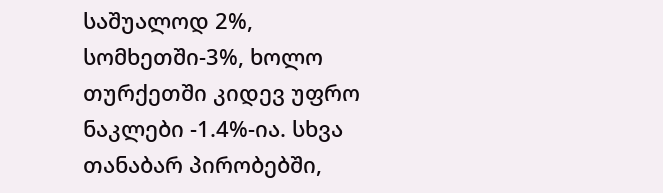საშუალოდ 2%, სომხეთში-3%, ხოლო თურქეთში კიდევ უფრო ნაკლები -1.4%-ია. სხვა თანაბარ პირობებში,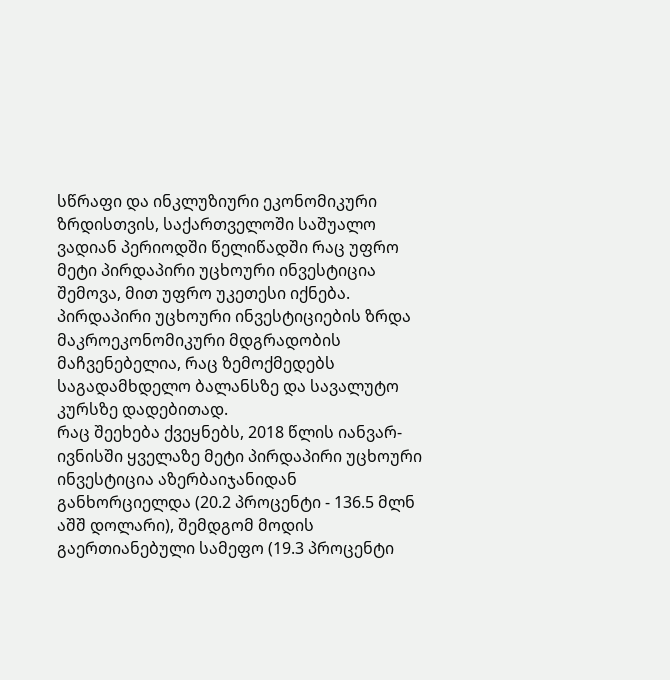სწრაფი და ინკლუზიური ეკონომიკური ზრდისთვის, საქართველოში საშუალო ვადიან პერიოდში წელიწადში რაც უფრო მეტი პირდაპირი უცხოური ინვესტიცია შემოვა, მით უფრო უკეთესი იქნება. პირდაპირი უცხოური ინვესტიციების ზრდა მაკროეკონომიკური მდგრადობის მაჩვენებელია, რაც ზემოქმედებს საგადამხდელო ბალანსზე და სავალუტო კურსზე დადებითად.
რაც შეეხება ქვეყნებს, 2018 წლის იანვარ-ივნისში ყველაზე მეტი პირდაპირი უცხოური ინვესტიცია აზერბაიჯანიდან განხორციელდა (20.2 პროცენტი - 136.5 მლნ აშშ დოლარი), შემდგომ მოდის გაერთიანებული სამეფო (19.3 პროცენტი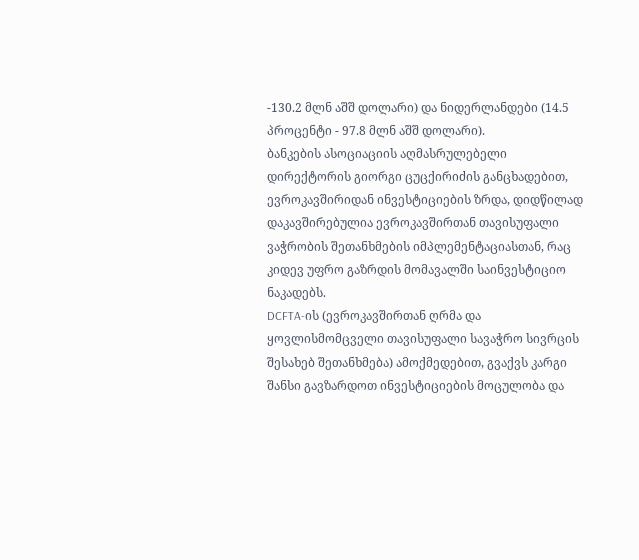-130.2 მლნ აშშ დოლარი) და ნიდერლანდები (14.5 პროცენტი - 97.8 მლნ აშშ დოლარი).
ბანკების ასოციაციის აღმასრულებელი დირექტორის გიორგი ცუცქირიძის განცხადებით, ევროკავშირიდან ინვესტიციების ზრდა, დიდწილად დაკავშირებულია ევროკავშირთან თავისუფალი ვაჭრობის შეთანხმების იმპლემენტაციასთან, რაც კიდევ უფრო გაზრდის მომავალში საინვესტიციო ნაკადებს.
DCFTA-ის (ევროკავშირთან ღრმა და ყოვლისმომცველი თავისუფალი სავაჭრო სივრცის შესახებ შეთანხმება) ამოქმედებით, გვაქვს კარგი შანსი გავზარდოთ ინვესტიციების მოცულობა და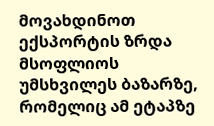მოვახდინოთ ექსპორტის ზრდა მსოფლიოს უმსხვილეს ბაზარზე, რომელიც ამ ეტაპზე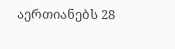აერთიანებს 28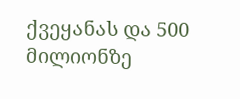ქვეყანას და 500 მილიონზე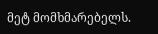მეტ მომხმარებელს.